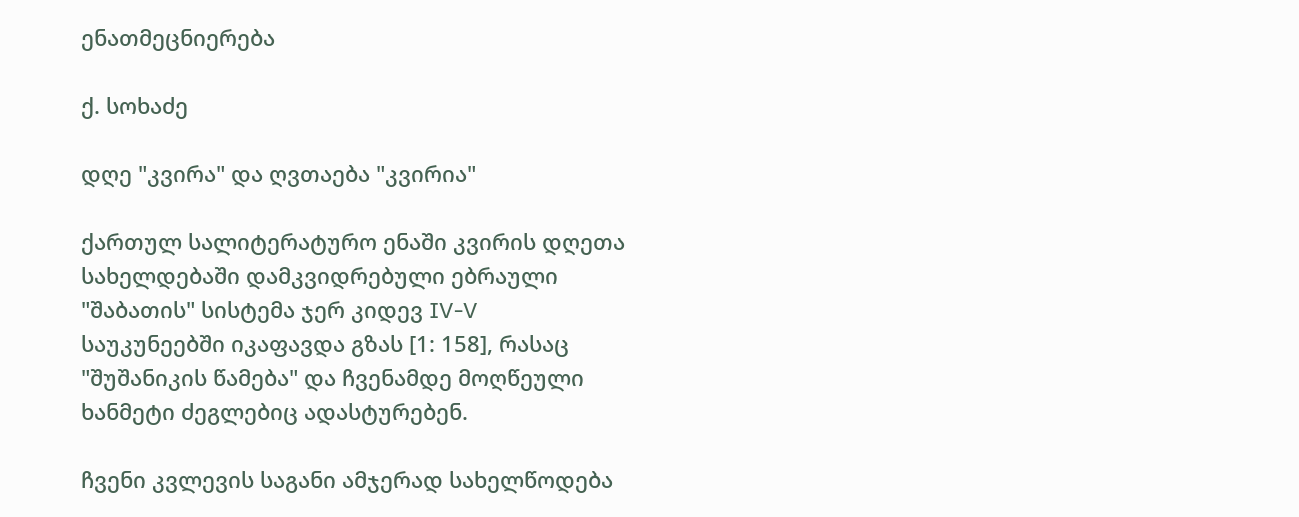ენათმეცნიერება

ქ. სოხაძე

დღე "კვირა" და ღვთაება "კვირია"

ქართულ სალიტერატურო ენაში კვირის დღეთა სახელდებაში დამკვიდრებული ებრაული "შაბათის" სისტემა ჯერ კიდევ IV-V საუკუნეებში იკაფავდა გზას [1: 158], რასაც "შუშანიკის წამება" და ჩვენამდე მოღწეული ხანმეტი ძეგლებიც ადასტურებენ.

ჩვენი კვლევის საგანი ამჯერად სახელწოდება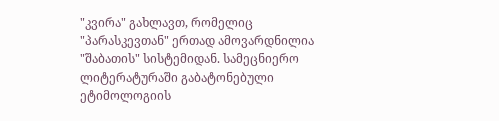"კვირა" გახლავთ, რომელიც "პარასკევთან" ერთად ამოვარდნილია "შაბათის" სისტემიდან. სამეცნიერო ლიტერატურაში გაბატონებული ეტიმოლოგიის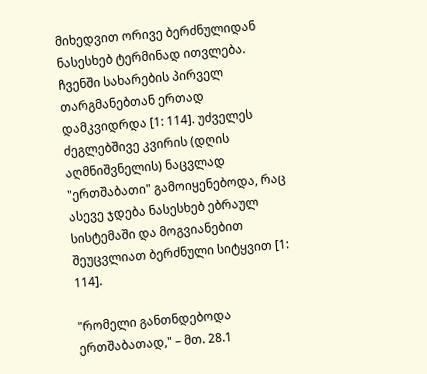მიხედვით ორივე ბერძნულიდან ნასესხებ ტერმინად ითვლება. ჩვენში სახარების პირველ თარგმანებთან ერთად დამკვიდრდა [1: 114]. უძველეს ძეგლებშივე კვირის (დღის აღმნიშვნელის) ნაცვლად "ერთშაბათი" გამოიყენებოდა, რაც ასევე ჯდება ნასესხებ ებრაულ სისტემაში და მოგვიანებით შეუცვლიათ ბერძნული სიტყვით [1: 114].

"რომელი განთნდებოდა ერთშაბათად," – მთ. 28.1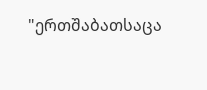"ერთშაბათსაცა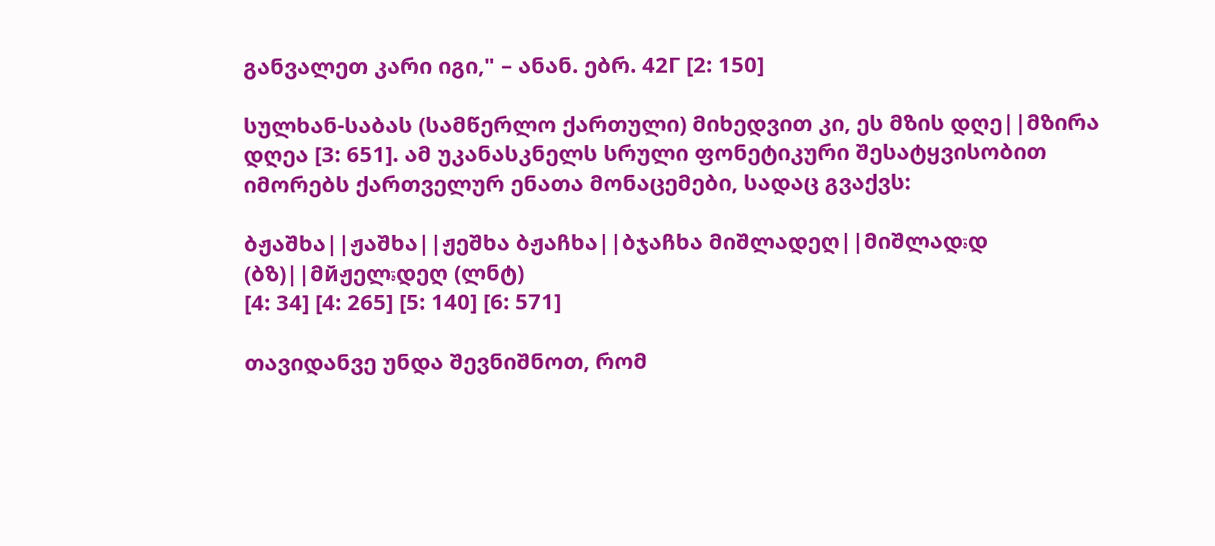განვალეთ კარი იგი," – ანან. ებრ. 42Г [2: 150]

სულხან-საბას (სამწერლო ქართული) მიხედვით კი, ეს მზის დღე||მზირა დღეა [3: 651]. ამ უკანასკნელს სრული ფონეტიკური შესატყვისობით იმორებს ქართველურ ენათა მონაცემები, სადაც გვაქვს:

ბჟაშხა||ჟაშხა||ჟეშხა ბჟაჩხა||ბჯაჩხა მიშლადეღ||მიშლადةდ (ბზ)||მйჟელةდეღ (ლნტ)
[4: 34] [4: 265] [5: 140] [6: 571]

თავიდანვე უნდა შევნიშნოთ, რომ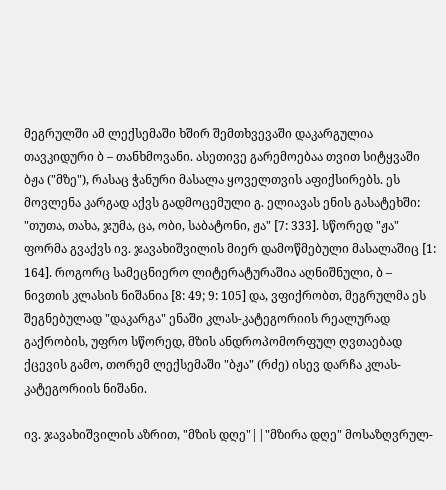მეგრულში ამ ლექსემაში ხშირ შემთხვევაში დაკარგულია თავკიდური ბ – თანხმოვანი. ასეთივე გარემოებაა თვით სიტყვაში ბჟა ("მზე"), რასაც ჭანური მასალა ყოველთვის აფიქსირებს. ეს მოვლენა კარგად აქვს გადმოცემული გ. ელიავას ენის გასატეხში: "თუთა, თახა, ჯუმა, ცა, ობი, საბატონი, ჟა" [7: 333]. სწორედ "ჟა" ფორმა გვაქვს ივ. ჯავახიშვილის მიერ დამოწმებული მასალაშიც [1: 164]. როგორც სამეცნიერო ლიტერატურაშია აღნიშნული, ბ – ნივთის კლასის ნიშანია [8: 49; 9: 105] და, ვფიქრობთ, მეგრულმა ეს შეგნებულად "დაკარგა" ენაში კლას-კატეგორიის რეალურად გაქრობის, უფრო სწორედ, მზის ანდროპომორფულ ღვთაებად ქცევის გამო, თორემ ლექსემაში "ბჟა" (რძე) ისევ დარჩა კლას-კატეგორიის ნიშანი.

ივ. ჯავახიშვილის აზრით, "მზის დღე"||"მზირა დღე" მოსაზღვრულ-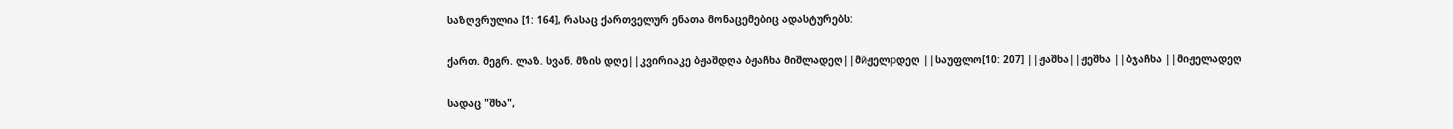საზღვრულია [1: 164], რასაც ქართველურ ენათა მონაცემებიც ადასტურებს:

ქართ. მეგრ. ლაზ. სვან. მზის დღე||კვირიაკე ბჟაშდღა ბჟაჩხა მიშლადეღ||მйჟელрდეღ ||საუფლო[10: 207] ||ჟაშხა||ჟეშხა ||ბჯაჩხა ||მიჟელადეღ

სადაც "შხა",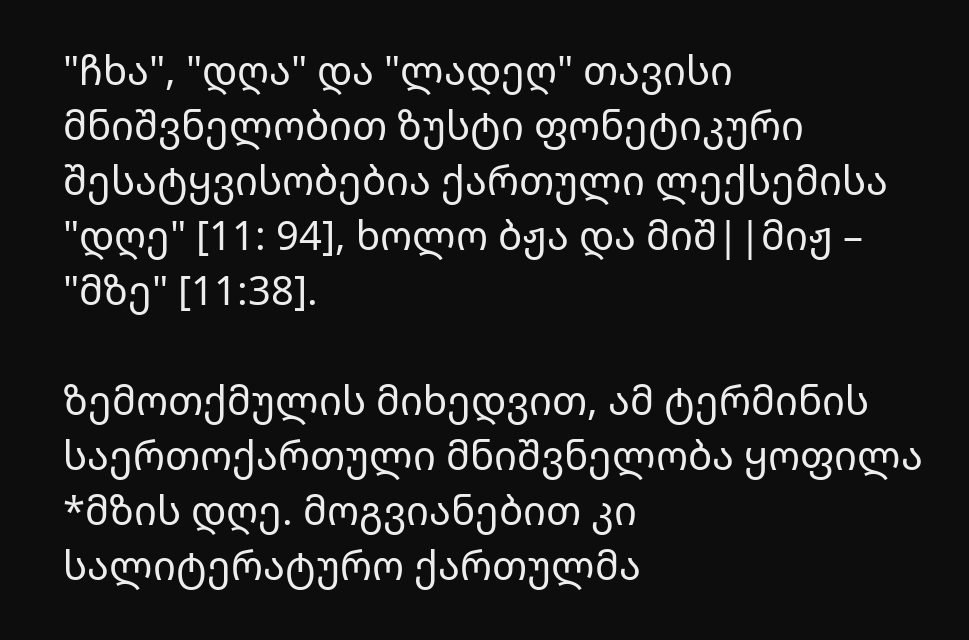"ჩხა", "დღა" და "ლადეღ" თავისი მნიშვნელობით ზუსტი ფონეტიკური შესატყვისობებია ქართული ლექსემისა "დღე" [11: 94], ხოლო ბჟა და მიშ||მიჟ – "მზე" [11:38].

ზემოთქმულის მიხედვით, ამ ტერმინის საერთოქართული მნიშვნელობა ყოფილა *მზის დღე. მოგვიანებით კი სალიტერატურო ქართულმა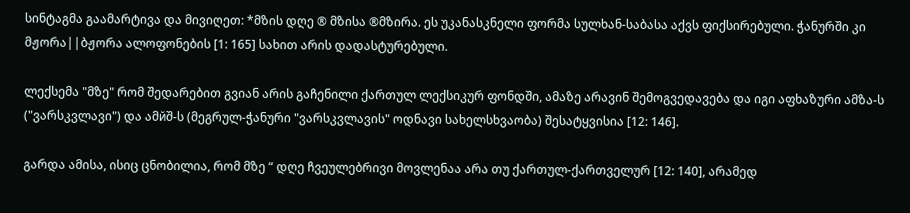სინტაგმა გაამარტივა და მივიღეთ: *მზის დღე ® მზისა ®მზირა. ეს უკანასკნელი ფორმა სულხან-საბასა აქვს ფიქსირებული. ჭანურში კი მჟორა||ბჟორა ალოფონების [1: 165] სახით არის დადასტურებული.

ლექსემა "მზე" რომ შედარებით გვიან არის გაჩენილი ქართულ ლექსიკურ ფონდში, ამაზე არავინ შემოგვედავება და იგი აფხაზური ამზა-ს ("ვარსკვლავი") და ამйშ-ს (მეგრულ-ჭანური "ვარსკვლავის" ოდნავი სახელსხვაობა) შესატყვისია [12: 146].

გარდა ამისა, ისიც ცნობილია, რომ მზე “ დღე ჩვეულებრივი მოვლენაა არა თუ ქართულ-ქართველურ [12: 140], არამედ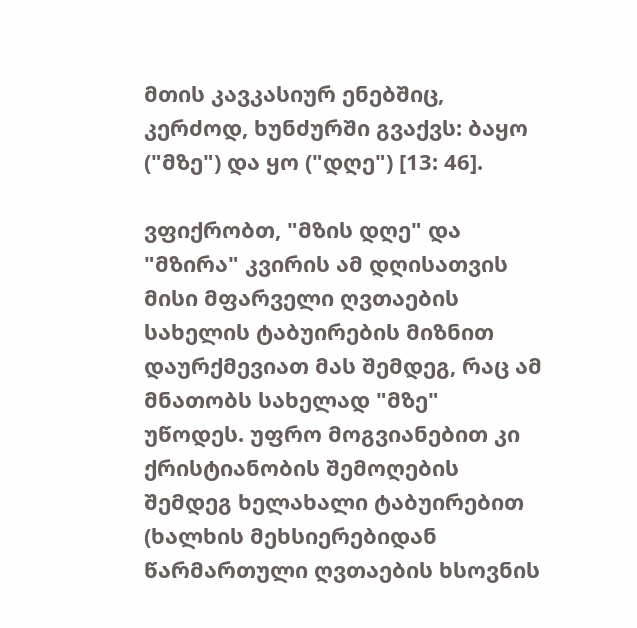მთის კავკასიურ ენებშიც, კერძოდ, ხუნძურში გვაქვს: ბაყო ("მზე") და ყო ("დღე") [13: 46].

ვფიქრობთ, "მზის დღე" და "მზირა" კვირის ამ დღისათვის მისი მფარველი ღვთაების სახელის ტაბუირების მიზნით დაურქმევიათ მას შემდეგ, რაც ამ მნათობს სახელად "მზე" უწოდეს. უფრო მოგვიანებით კი ქრისტიანობის შემოღების შემდეგ ხელახალი ტაბუირებით (ხალხის მეხსიერებიდან წარმართული ღვთაების ხსოვნის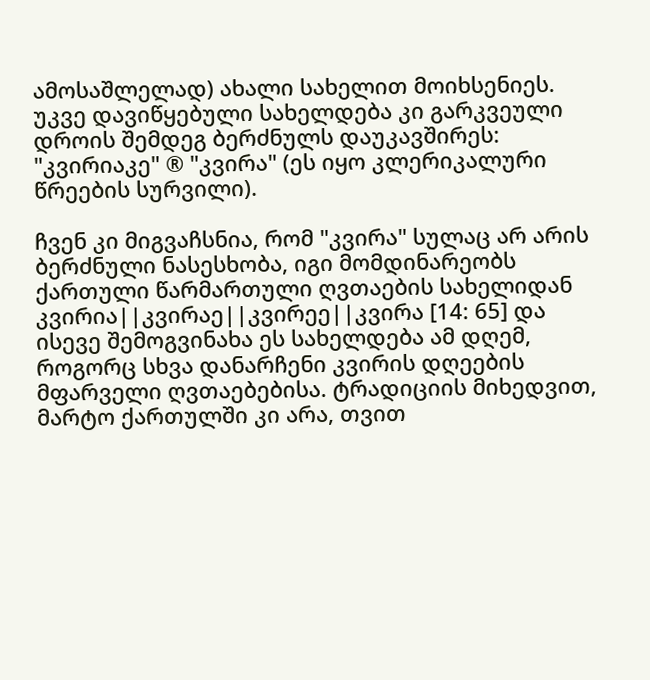ამოსაშლელად) ახალი სახელით მოიხსენიეს. უკვე დავიწყებული სახელდება კი გარკვეული დროის შემდეგ ბერძნულს დაუკავშირეს: "კვირიაკე" ® "კვირა" (ეს იყო კლერიკალური წრეების სურვილი).

ჩვენ კი მიგვაჩსნია, რომ "კვირა" სულაც არ არის ბერძნული ნასესხობა, იგი მომდინარეობს ქართული წარმართული ღვთაების სახელიდან კვირია||კვირაე||კვირეე||კვირა [14: 65] და ისევე შემოგვინახა ეს სახელდება ამ დღემ, როგორც სხვა დანარჩენი კვირის დღეების მფარველი ღვთაებებისა. ტრადიციის მიხედვით, მარტო ქართულში კი არა, თვით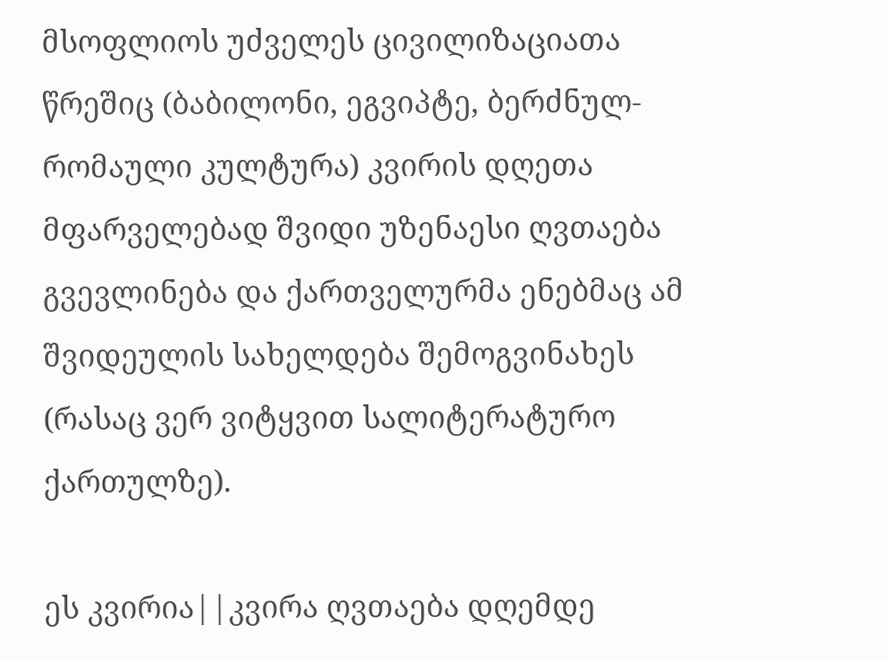მსოფლიოს უძველეს ცივილიზაციათა წრეშიც (ბაბილონი, ეგვიპტე, ბერძნულ-რომაული კულტურა) კვირის დღეთა მფარველებად შვიდი უზენაესი ღვთაება გვევლინება და ქართველურმა ენებმაც ამ შვიდეულის სახელდება შემოგვინახეს (რასაც ვერ ვიტყვით სალიტერატურო ქართულზე).

ეს კვირია||კვირა ღვთაება დღემდე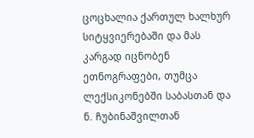ცოცხალია ქართულ ხალხურ სიტყვიერებაში და მას კარგად იცნობენ ეთნოგრაფები, თუმცა ლექსიკონებში საბასთან და ნ. ჩუბინაშვილთან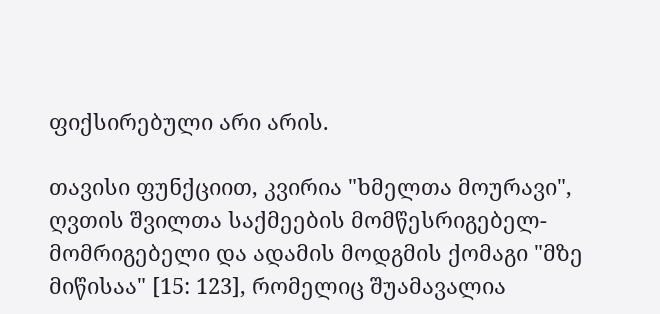ფიქსირებული არი არის.

თავისი ფუნქციით, კვირია "ხმელთა მოურავი", ღვთის შვილთა საქმეების მომწესრიგებელ-მომრიგებელი და ადამის მოდგმის ქომაგი "მზე მიწისაა" [15: 123], რომელიც შუამავალია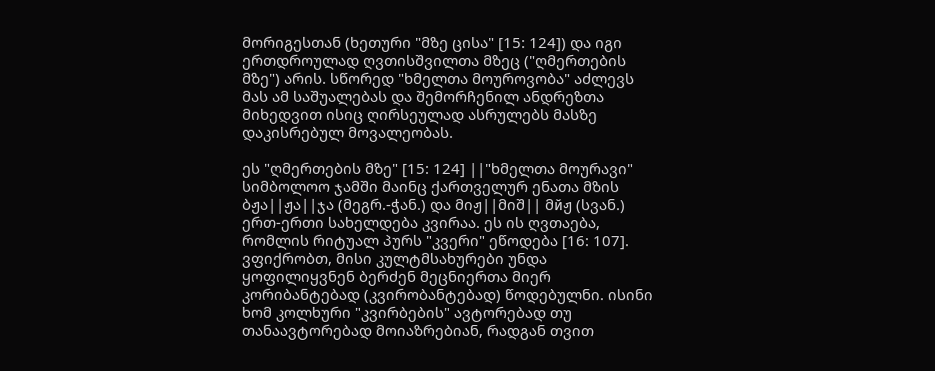მორიგესთან (ხეთური "მზე ცისა" [15: 124]) და იგი ერთდროულად ღვთისშვილთა მზეც ("ღმერთების მზე") არის. სწორედ "ხმელთა მოუროვობა" აძლევს მას ამ საშუალებას და შემორჩენილ ანდრეზთა მიხედვით ისიც ღირსეულად ასრულებს მასზე დაკისრებულ მოვალეობას.

ეს "ღმერთების მზე" [15: 124] ||"ხმელთა მოურავი" სიმბოლოო ჯამში მაინც ქართველურ ენათა მზის ბჟა||ჟა||ჯა (მეგრ.-ჭან.) და მიჟ||მიშ|| მйჟ (სვან.) ერთ-ერთი სახელდება კვირაა. ეს ის ღვთაება, რომლის რიტუალ პურს "კვერი" ეწოდება [16: 107]. ვფიქრობთ, მისი კულტმსახურები უნდა ყოფილიყვნენ ბერძენ მეცნიერთა მიერ კორიბანტებად (კვირობანტებად) წოდებულნი. ისინი ხომ კოლხური "კვირბების" ავტორებად თუ თანაავტორებად მოიაზრებიან, რადგან თვით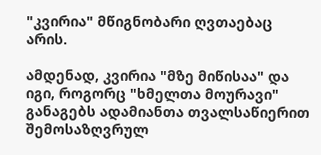"კვირია" მწიგნობარი ღვთაებაც არის.

ამდენად, კვირია "მზე მიწისაა" და იგი, როგორც "ხმელთა მოურავი" განაგებს ადამიანთა თვალსაწიერით შემოსაზღვრულ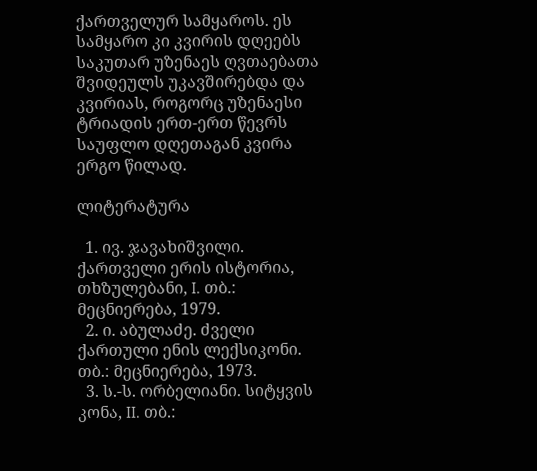ქართველურ სამყაროს. ეს სამყარო კი კვირის დღეებს საკუთარ უზენაეს ღვთაებათა შვიდეულს უკავშირებდა და კვირიას, როგორც უზენაესი ტრიადის ერთ-ერთ წევრს საუფლო დღეთაგან კვირა ერგო წილად.

ლიტერატურა

  1. ივ. ჯავახიშვილი. ქართველი ერის ისტორია, თხზულებანი, I. თბ.: მეცნიერება, 1979.
  2. ი. აბულაძე. ძველი ქართული ენის ლექსიკონი. თბ.: მეცნიერება, 1973.
  3. ს.-ს. ორბელიანი. სიტყვის კონა, II. თბ.: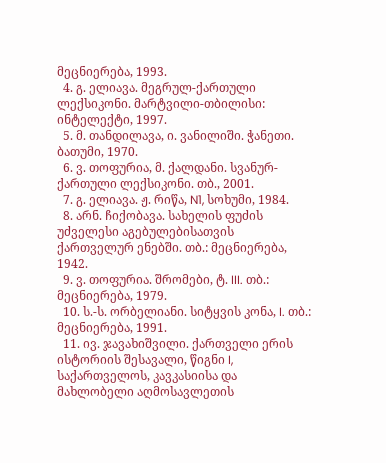მეცნიერება, 1993.
  4. გ. ელიავა. მეგრულ-ქართული ლექსიკონი. მარტვილი-თბილისი: ინტელექტი, 1997.
  5. მ. თანდილავა, ი. ვანილიში. ჭანეთი. ბათუმი, 1970.
  6. ვ. თოფურია, მ. ქალდანი. სვანურ-ქართული ლექსიკონი. თბ., 2001.
  7. გ. ელიავა. ჟ. რიწა, N1, სოხუმი, 1984.
  8. არნ. ჩიქობავა. სახელის ფუძის უძველესი აგებულებისათვის ქართველურ ენებში. თბ.: მეცნიერება, 1942.
  9. ვ. თოფურია. შრომები, ტ. III. თბ.: მეცნიერება, 1979.
  10. ს.-ს. ორბელიანი. სიტყვის კონა, I. თბ.: მეცნიერება, 1991.
  11. ივ. ჯავახიშვილი. ქართველი ერის ისტორიის შესავალი, წიგნი I, საქართველოს, კავკასიისა და მახლობელი აღმოსავლეთის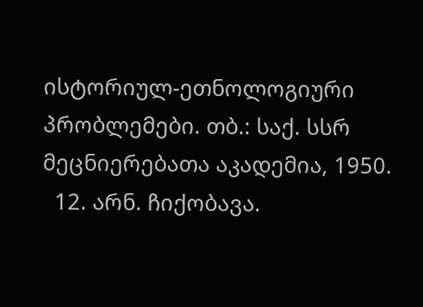ისტორიულ-ეთნოლოგიური პრობლემები. თბ.: საქ. სსრ მეცნიერებათა აკადემია, 1950.
  12. არნ. ჩიქობავა.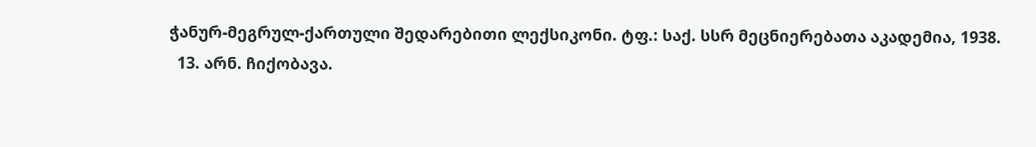ჭანურ-მეგრულ-ქართული შედარებითი ლექსიკონი. ტფ.: საქ. სსრ მეცნიერებათა აკადემია, 1938.
  13. არნ. ჩიქობავა.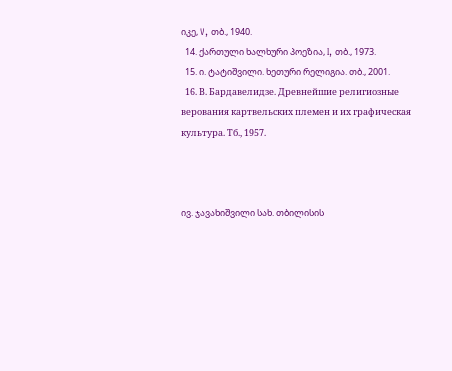იკე, V, თბ., 1940.
  14. ქართული ხალხური პოეზია, I, თბ., 1973.
  15. ი. ტატიშვილი. ხეთური რელიგია. თბ., 2001.
  16. В. Бардавелидзе. Древнейшие религиозные верования картвельских племен и их графическая культура. Тб., 1957.



ივ. ჯავახიშვილი სახ. თბილისის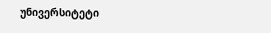უნივერსიტეტი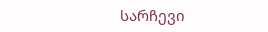სარჩევი